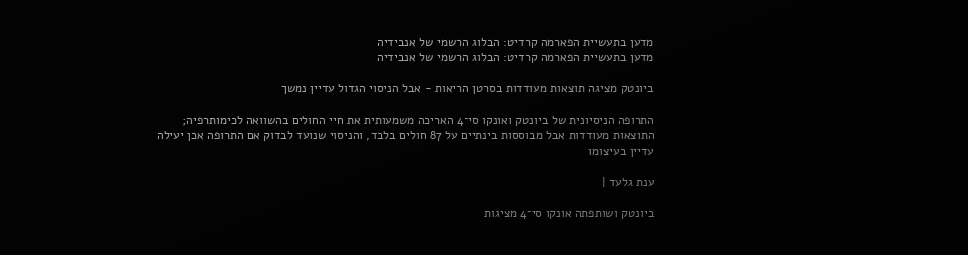מדען בתעשיית הפארמה קרדיט: הבלוג הרשמי של אנבידיה
מדען בתעשיית הפארמה קרדיט: הבלוג הרשמי של אנבידיה

ביונטק מציגה תוצאות מעודדות בסרטן הריאות - אבל הניסוי הגדול עדיין נמשך

התרופה הניסיונית של ביונטק ואונקו סי־4 האריכה משמעותית את חיי החולים בהשוואה לכימותרפיה; התוצאות מעודדות אבל מבוססות בינתיים על 87 חולים בלבד, והניסוי שנועד לבדוק אם התרופה אכן יעילה עדיין בעיצומו

ענת גלעד |

ביונטק ושותפתה אונקו סי־4 מציגות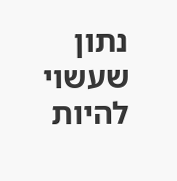נתון שעשוי להיות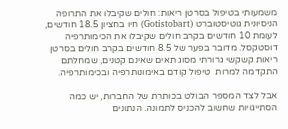משמעותי בטיפול בסרטן ריאות: חולים שקיבלו את התרופה הניסיונית גוטיסטוברט (Gotistobart) חיו בחציון 18.5 חודשים, לעומת 10 חודשים בקרב חולים שקיבלו את הכימותרפיה דוסטקסל. מדובר בפער של 8.5 חודשים בקרב חולים בסרטן ריאות קשקשי גרורתי מסוג תאים שאינם קטנים, שמחלתם התקדמה למרות  טיפול קודם באימונותרפיה ובכימותרפיה.

אבל לצד המספר הבולט בכותרת של החברות, יש כמה הסתייגויות שחשוב להכניס לתמונה. הנתונים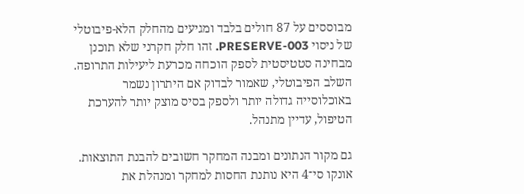מבוססים על 87 חולים בלבד ומגיעים מהחלק הלא-פיבוטלי של ניסוי PRESERVE-003. זהו חלק חקרני שלא תוכנן מבחינה סטטיסטית לספק הוכחה מכרעת ליעילות התרופה. השלב הפיבוטלי, שאמור לבדוק אם היתרון נשמר באוכלוסייה גדולה יותר ולספק בסיס מוצק יותר להערכת הטיפול, עדיין מתנהל.

גם מקור הנתונים ומבנה המחקר חשובים להבנת התוצאות. אונקו סי־4 היא נותנת החסות למחקר ומנהלת את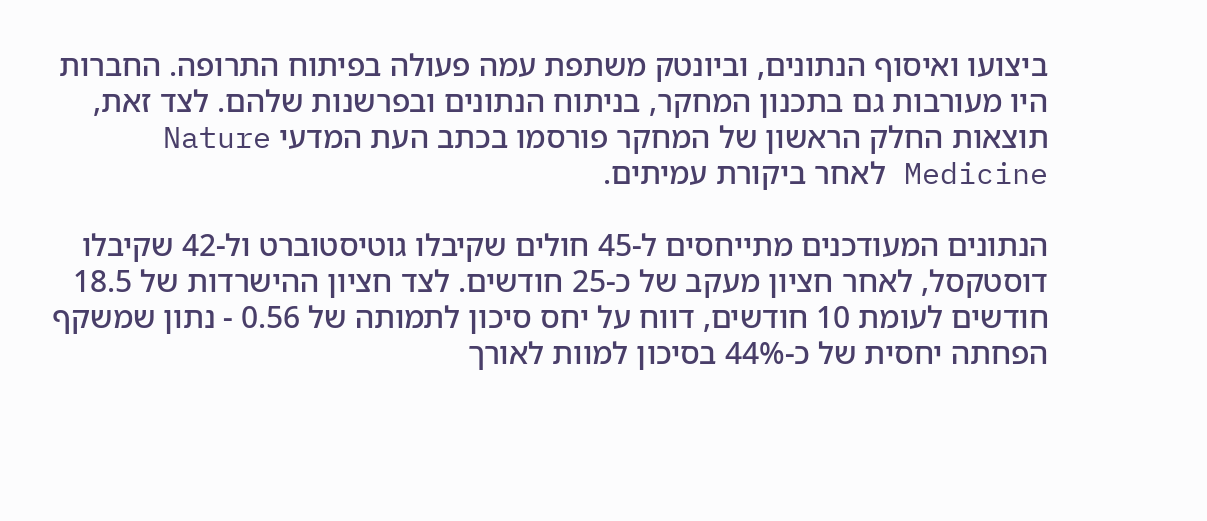ביצועו ואיסוף הנתונים, וביונטק משתפת עמה פעולה בפיתוח התרופה. החברות היו מעורבות גם בתכנון המחקר, בניתוח הנתונים ובפרשנות שלהם. לצד זאת, תוצאות החלק הראשון של המחקר פורסמו בכתב העת המדעי Nature Medicine לאחר ביקורת עמיתים.

הנתונים המעודכנים מתייחסים ל-45 חולים שקיבלו גוטיסטוברט ול-42 שקיבלו דוסטקסל, לאחר חציון מעקב של כ-25 חודשים. לצד חציון ההישרדות של 18.5 חודשים לעומת 10 חודשים, דווח על יחס סיכון לתמותה של 0.56 - נתון שמשקף הפחתה יחסית של כ-44% בסיכון למוות לאורך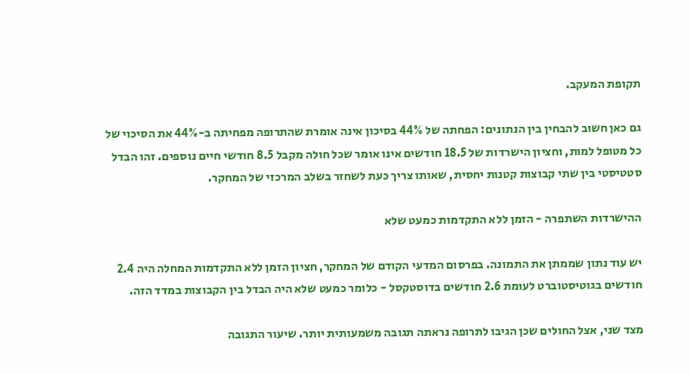תקופת המעקב.

גם כאן חשוב להבחין בין הנתונים: הפחתה של 44% בסיכון אינה אומרת שהתרופה מפחיתה ב-44% את הסיכוי של כל מטופל למות, וחציון הישרדות של 18.5 חודשים אינו אומר שכל חולה מקבל 8.5 חודשי חיים נוספים. זהו הבדל סטטיסטי בין שתי קבוצות קטנות יחסית, שאותו צריך כעת לשחזר בשלב המרכזי של המחקר.

ההישרדות השתפרה - הזמן ללא התקדמות כמעט שלא

יש עוד נתון שממתן את התמונה. בפרסום המדעי הקודם של המחקר, חציון הזמן ללא התקדמות המחלה היה 2.4 חודשים בגוטיסטוברט לעומת 2.6 חודשים בדוסטקסל - כלומר כמעט שלא היה הבדל בין הקבוצות במדד הזה.

מצד שני, אצל החולים שכן הגיבו לתרופה נראתה תגובה משמעותית יותר. שיעור התגובה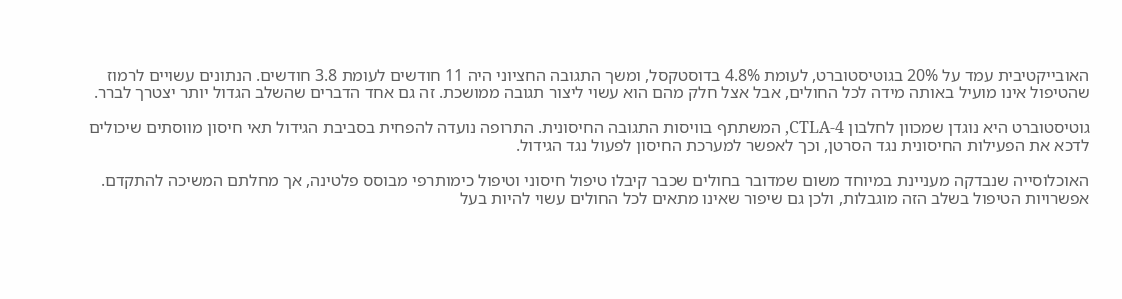האובייקטיבית עמד על 20% בגוטיסטוברט, לעומת 4.8% בדוסטקסל, ומשך התגובה החציוני היה 11 חודשים לעומת 3.8 חודשים. הנתונים עשויים לרמוז שהטיפול אינו מועיל באותה מידה לכל החולים, אבל אצל חלק מהם הוא עשוי ליצור תגובה ממושכת. זה גם אחד הדברים שהשלב הגדול יותר יצטרך לברר.

גוטיסטוברט היא נוגדן שמכוון לחלבון CTLA-4, המשתתף בוויסות התגובה החיסונית. התרופה נועדה להפחית בסביבת הגידול תאי חיסון מווסתים שיכולים לדכא את הפעילות החיסונית נגד הסרטן, וכך לאפשר למערכת החיסון לפעול נגד הגידול.

האוכלוסייה שנבדקה מעניינת במיוחד משום שמדובר בחולים שכבר קיבלו טיפול חיסוני וטיפול כימותרפי מבוסס פלטינה, אך מחלתם המשיכה להתקדם. אפשרויות הטיפול בשלב הזה מוגבלות, ולכן גם שיפור שאינו מתאים לכל החולים עשוי להיות בעל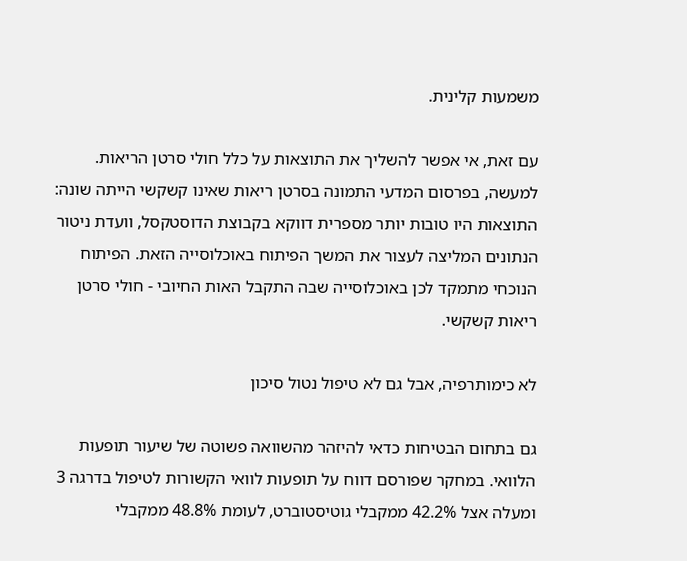משמעות קלינית.

עם זאת, אי אפשר להשליך את התוצאות על כלל חולי סרטן הריאות. למעשה, בפרסום המדעי התמונה בסרטן ריאות שאינו קשקשי הייתה שונה: התוצאות היו טובות יותר מספרית דווקא בקבוצת הדוסטקסל, וועדת ניטור הנתונים המליצה לעצור את המשך הפיתוח באוכלוסייה הזאת. הפיתוח הנוכחי מתמקד לכן באוכלוסייה שבה התקבל האות החיובי - חולי סרטן ריאות קשקשי.

לא כימותרפיה, אבל גם לא טיפול נטול סיכון

גם בתחום הבטיחות כדאי להיזהר מהשוואה פשוטה של שיעור תופעות הלוואי. במחקר שפורסם דווח על תופעות לוואי הקשורות לטיפול בדרגה 3 ומעלה אצל 42.2% ממקבלי גוטיסטוברט, לעומת 48.8% ממקבלי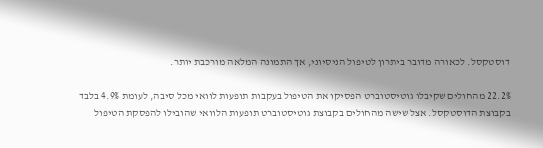דוסטקסל. לכאורה מדובר ביתרון לטיפול הניסיוני, אך התמונה המלאה מורכבת יותר.

22.2% מהחולים שקיבלו גוטיסטוברט הפסיקו את הטיפול בעקבות תופעות לוואי מכל סיבה, לעומת 4.9% בלבד בקבוצת הדוסטקסל. אצל שישה מהחולים בקבוצת גוטיסטוברט תופעות הלוואי שהובילו להפסקת הטיפול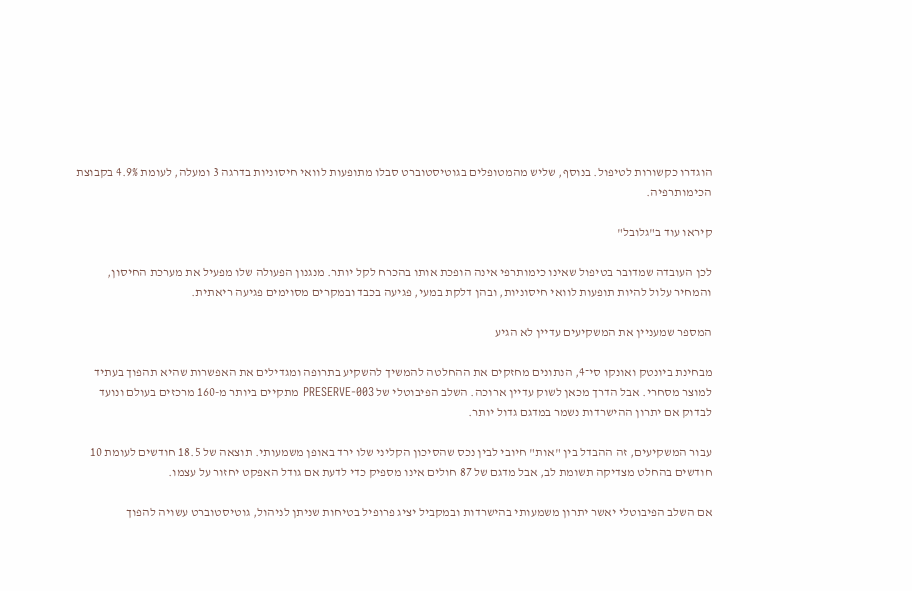הוגדרו כקשורות לטיפול. בנוסף, שליש מהמטופלים בגוטיסטוברט סבלו מתופעות לוואי חיסוניות בדרגה 3 ומעלה, לעומת 4.9% בקבוצת הכימותרפיה.

קיראו עוד ב"גלובל"

לכן העובדה שמדובר בטיפול שאינו כימותרפי אינה הופכת אותו בהכרח לקל יותר. מנגנון הפעולה שלו מפעיל את מערכת החיסון, והמחיר עלול להיות תופעות לוואי חיסוניות, ובהן דלקת במעי, פגיעה בכבד ובמקרים מסוימים פגיעה ריאתית.

המספר שמעניין את המשקיעים עדיין לא הגיע

מבחינת ביונטק ואונקו סי־4, הנתונים מחזקים את ההחלטה להמשיך להשקיע בתרופה ומגדילים את האפשרות שהיא תהפוך בעתיד למוצר מסחרי. אבל הדרך מכאן לשוק עדיין ארוכה. השלב הפיבוטלי של PRESERVE-003 מתקיים ביותר מ-160 מרכזים בעולם ונועד לבדוק אם יתרון ההישרדות נשמר במדגם גדול יותר.

עבור המשקיעים, זה ההבדל בין "אות" חיובי לבין נכס שהסיכון הקליני שלו ירד באופן משמעותי. תוצאה של 18.5 חודשים לעומת 10 חודשים בהחלט מצדיקה תשומת לב, אבל מדגם של 87 חולים אינו מספיק כדי לדעת אם גודל האפקט יחזור על עצמו.

אם השלב הפיבוטלי יאשר יתרון משמעותי בהישרדות ובמקביל יציג פרופיל בטיחות שניתן לניהול, גוטיסטוברט עשויה להפוך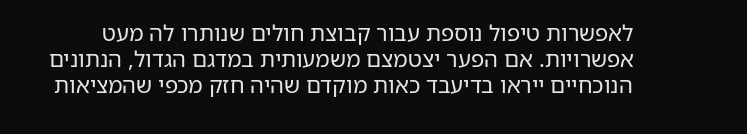לאפשרות טיפול נוספת עבור קבוצת חולים שנותרו לה מעט אפשרויות. אם הפער יצטמצם משמעותית במדגם הגדול, הנתונים הנוכחיים ייראו בדיעבד כאות מוקדם שהיה חזק מכפי שהמציאות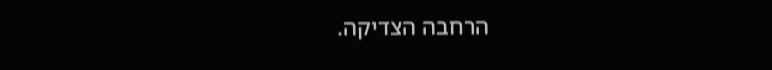הרחבה הצדיקה.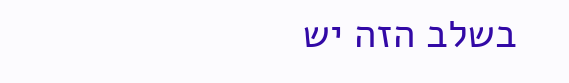בשלב הזה יש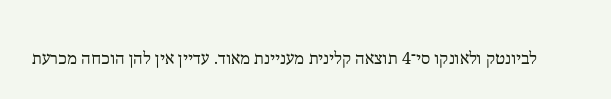לביונטק ולאונקו סי־4 תוצאה קלינית מעניינת מאוד. עדיין אין להן הוכחה מכרעת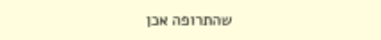שהתרופה אכן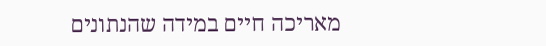מאריכה חיים במידה שהנתונים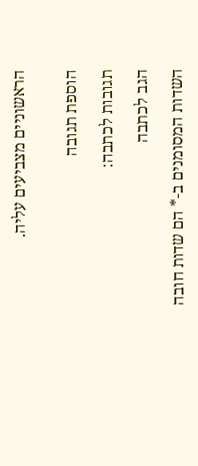הראשוניים מצביעים עליה.


הוספת תגובה

תגובות לכתבה:

הגב לכתבה

השדות המסומנים ב-* הם שדות חובה